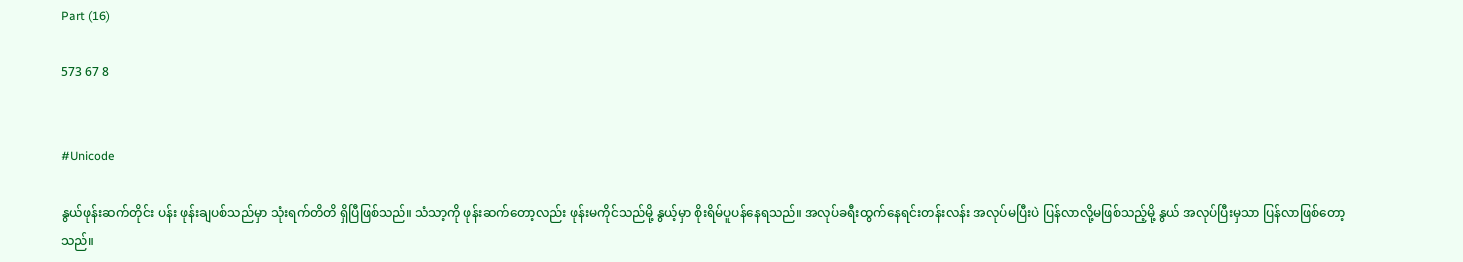Part (16)

573 67 8


#Unicode

နွယ်ဖုန်းဆက်တိုင်း ပန်း ဖုန်းချပစ်သည်မှာ သုံးရက်တိတိ ရှိပြီဖြစ်သည်။ သံသာ့ကို ဖုန်းဆက်တော့လည်း ဖုန်းမကိုင်သည်မို့ နွယ့်မှာ စိုးရိမ်ပူပန်နေရသည်။ အလုပ်ခရီးထွက်နေရင်းတန်းလန်း အလုပ်မပြီးပဲ ပြန်လာလို့မဖြစ်သည့်မို့ နွယ် အလုပ်ပြီးမှသာ ပြန်လာဖြစ်တော့သည်။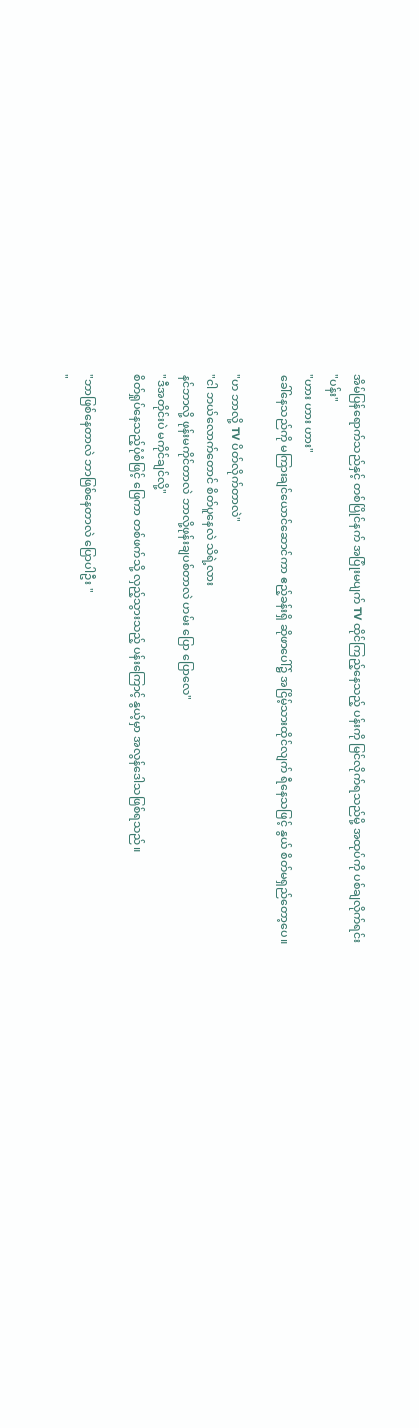အိမ်ပြန်ရောက်သည်နှင့် တစ်ပြိုင်နက် အပြုံးမပျက် TV ထိုင်ကြည့်နေသည့် ပန်းကို မြင်လိုက်ရသည်မို့ အထုပ်ကို ပစ်ချလိုက်ရင်း
"ပန်း"
"ဟား ဟား ဟား"
ခေါ်နေသည်ကို မကြားချင်ယောင်ဆောင်ကာ ဧည့်ခန်းရှိ ဆိုဖာပေါ်၌ အငြိမ့်သားထိုင်လျက် ရီနေသဖြင့် နွယ် စိတ်မရှည်တော့ပေ။

"ဟ ဘာလို့ TV ပိတ်လိုက်တာလဲ"
"ငါ ဘယ်လောက်တောင် စိတ်ပူနေလဲ သိရဲ့လား
နင်ဘာလို့ ဖုန်းမကိုင်တာလဲ ဘာလို့ဖုန်းချပစ်တာလဲ ဟမ်း ပြော ပြောလေ"
"ဒီအတိုင်းပဲ မကိုင်ချင်လို့"
စိတ်ရှုပ်နေသည့်ပုံစံဖြင့် ဖြေကာ တစ်ဖက်သို့ လှည့်သွားသည့် ပန်းကြောင့် နွယ့်မှာ အလွန်ဒေါသဖြစ်ရသည်။

"ဘာဖြစ်နေတာလဲ ဘာဖြစ်နေတာလဲ ပြောပါဦး "
"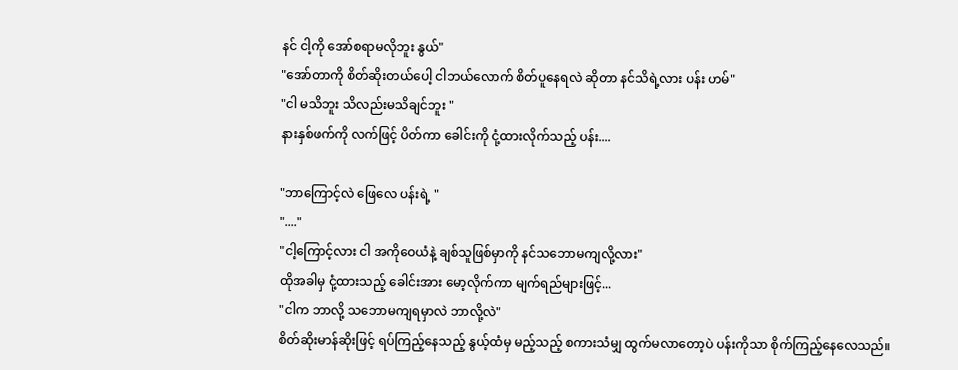နင် ငါ့ကို အော်စရာမလိုဘူး နွယ်"
"အော်တာကို စိတ်ဆိုးတယ်ပေါ့ ငါဘယ်လောက် စိတ်ပူနေရလဲ ဆိုတာ နင်သိရဲ့လား ပန်း ဟမ်"
"ငါ မသိဘူး သိလည်းမသိချင်ဘူး "
နားနှစ်ဖက်ကို လက်ဖြင့် ပိတ်ကာ ခေါင်းကို ငုံ့ထားလိုက်သည့် ပန်း....

"ဘာကြောင့်လဲ ဖြေလေ ပန်းရဲ့ "
"...."
"ငါ့ကြောင့်လား ငါ အကိုဝေယံနဲ့ ချစ်သူဖြစ်မှာကို နင်သဘောမကျလို့လား"
ထိုအခါမှ ငုံ့ထားသည့် ခေါင်းအား မော့လိုက်ကာ မျက်ရည်များဖြင့်...
"ငါက ဘာလို့ သဘောမကျရမှာလဲ ဘာလို့လဲ"
စိတ်ဆိုးမာန်ဆိုးဖြင့် ရပ်ကြည့်နေသည့် နွယ့်ထံမှ မည့်သည့် စကားသံမျှ ထွက်မလာတော့ပဲ ပန်းကိုသာ စိုက်ကြည့်နေလေသည်။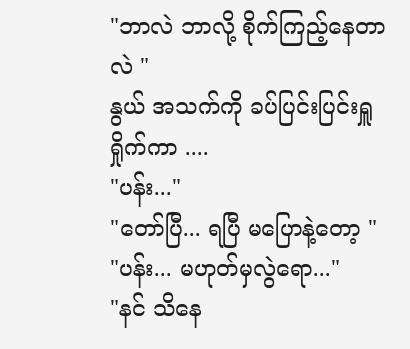"ဘာလဲ ဘာလို့ စိုက်ကြည့်နေတာလဲ "
နွယ် အသက်ကို ခပ်ပြင်းပြင်းရှူရှိုက်ကာ ....
"ပန်း..."
"တော်ပြီ... ရပြီ မပြောနဲ့တော့ "
"ပန်း... မဟုတ်မှလွဲရော..."
"နင် သိနေ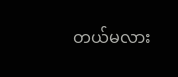တယ်မလား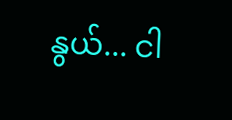နွယ်... ငါ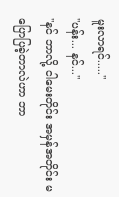မူးလာရင်....."
"ပန်း... နင်..."
"နင် ဘာလို့ ငါမေးတိုင်း အမှန်အတိုင်း မပြောပြခဲ့တာလဲဟာ ဘာ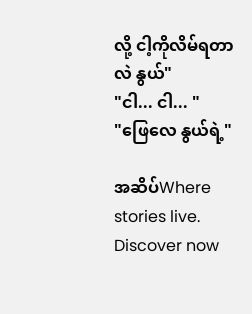လို့ ငါ့ကိုလိမ်ရတာလဲ နွယ်"
"ငါ... ငါ... "
"ဖြေလေ နွယ်ရဲ့"

အဆိပ်Where stories live. Discover now